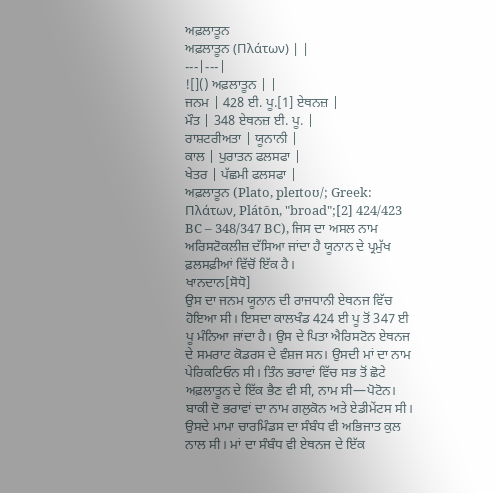ਅਫ਼ਲਾਤੂਨ
ਅਫ਼ਲਾਤੂਨ (Πλάτων) | |
---|---|
![]() ਅਫ਼ਲਾਤੂਨ | |
ਜਨਮ | 428 ਈ. ਪੂ.[1] ਏਥਨਜ਼ |
ਮੌਤ | 348 ਏਥਨਜ਼ ਈ. ਪੂ. |
ਰਾਸ਼ਟਰੀਅਤਾ | ਯੂਨਾਨੀ |
ਕਾਲ | ਪੁਰਾਤਨ ਫਲਸਫਾ |
ਖੇਤਰ | ਪੱਛਮੀ ਫਲਸਫਾ |
ਅਫ਼ਲਾਤੂਨ (Plato, pleɪtoʊ/; Greek: Πλάτων, Plátōn, "broad";[2] 424/423 BC – 348/347 BC), ਜਿਸ ਦਾ ਅਸਲ ਨਾਮ ਅਰਿਸਟੋਕਲੀਜ਼ ਦੱਸਿਆ ਜਾਂਦਾ ਹੈ ਯੂਨਾਨ ਦੇ ਪ੍ਰਮੁੱਖ ਫ਼ਲਸਫ਼ੀਆਂ ਵਿੱਚੋਂ ਇੱਕ ਹੈ।
ਖਾਨਦਾਨ[ਸੋਧੋ]
ਉਸ ਦਾ ਜਨਮ ਯੂਨਾਨ ਦੀ ਰਾਜਧਾਨੀ ਏਥਨਜ ਵਿੱਚ ਹੋਇਆ ਸੀ। ਇਸਦਾ ਕਾਲਖੰਡ 424 ਈ ਪੂ ਤੋਂ 347 ਈ ਪੂ ਮੰਨਿਆ ਜਾਂਦਾ ਹੈ। ਉਸ ਦੇ ਪਿਤਾ ਐਰਿਸਟੋਨ ਏਥਨਜ ਦੇ ਸਮਰਾਟ ਕੋਡਰਸ ਦੇ ਵੰਸ਼ਜ ਸਨ। ਉਸਦੀ ਮਾਂ ਦਾ ਨਾਮ ਪੇਰਿਕਟਿਓਨ ਸੀ। ਤਿੰਨ ਭਰਾਵਾਂ ਵਿੱਚ ਸਭ ਤੋਂ ਛੋਟੇ ਅਫ਼ਲਾਤੂਨ ਦੇ ਇੱਕ ਭੈਣ ਵੀ ਸੀ, ਨਾਮ ਸੀ—ਪੋਟੋਨ। ਬਾਕੀ ਦੋ ਭਰਾਵਾਂ ਦਾ ਨਾਮ ਗਲੁਕੋਨ ਅਤੇ ਏਡੀਮੇਂਟਸ ਸੀ। ਉਸਦੇ ਮਾਮਾ ਚਾਰਮਿੰਡਸ ਦਾ ਸੰਬੰਧ ਵੀ ਅਭਿਜਾਤ ਕੁਲ ਨਾਲ ਸੀ। ਮਾਂ ਦਾ ਸੰਬੰਧ ਵੀ ਏਥਨਜ ਦੇ ਇੱਕ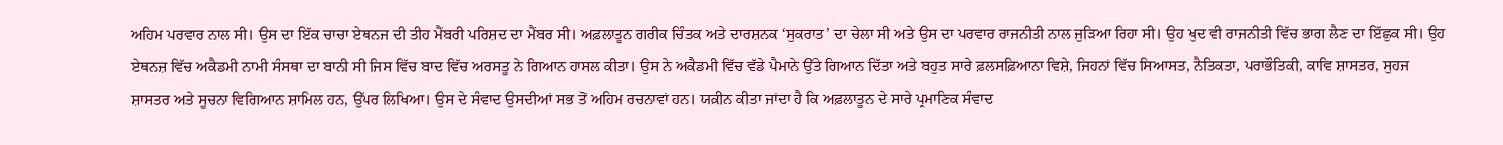ਅਹਿਮ ਪਰਵਾਰ ਨਾਲ ਸੀ। ਉਸ ਦਾ ਇੱਕ ਚਾਚਾ ਏਥਨਜ ਦੀ ਤੀਹ ਮੈਂਬਰੀ ਪਰਿਸ਼ਦ ਦਾ ਮੈਂਬਰ ਸੀ। ਅਫ਼ਲਾਤੂਨ ਗਰੀਕ ਚਿੰਤਕ ਅਤੇ ਦਾਰਸ਼ਨਕ ‘ਸੁਕਰਾਤ’ ਦਾ ਚੇਲਾ ਸੀ ਅਤੇ ਉਸ ਦਾ ਪਰਵਾਰ ਰਾਜਨੀਤੀ ਨਾਲ ਜੁੜਿਆ ਰਿਹਾ ਸੀ। ਉਹ ਖੁਦ ਵੀ ਰਾਜਨੀਤੀ ਵਿੱਚ ਭਾਗ ਲੈਣ ਦਾ ਇੱਛੁਕ ਸੀ। ਉਹ ਏਥਨਜ਼ ਵਿੱਚ ਅਕੈਡਮੀ ਨਾਮੀ ਸੰਸਥਾ ਦਾ ਬਾਨੀ ਸੀ ਜਿਸ ਵਿੱਚ ਬਾਦ ਵਿੱਚ ਅਰਸਤੂ ਨੇ ਗਿਆਨ ਹਾਸਲ ਕੀਤਾ। ਉਸ ਨੇ ਅਕੈਡਮੀ ਵਿੱਚ ਵੱਡੇ ਪੈਮਾਨੇ ਉੱਤੇ ਗਿਆਨ ਦਿੱਤਾ ਅਤੇ ਬਹੁਤ ਸਾਰੇ ਫ਼ਲਸਫ਼ਿਆਨਾ ਵਿਸ਼ੇ, ਜਿਹਨਾਂ ਵਿੱਚ ਸਿਆਸਤ, ਨੈਤਿਕਤਾ, ਪਰਾਭੌਤਿਕੀ, ਕਾਵਿ ਸ਼ਾਸਤਰ, ਸੁਹਜ ਸ਼ਾਸਤਰ ਅਤੇ ਸੂਚਨਾ ਵਿਗਿਆਨ ਸ਼ਾਮਿਲ ਹਨ, ਉੱਪਰ ਲਿਖਿਆ। ਉਸ ਦੇ ਸੰਵਾਦ ਉਸਦੀਆਂ ਸਭ ਤੋਂ ਅਹਿਮ ਰਚਨਾਵਾਂ ਹਨ। ਯਕ਼ੀਨ ਕੀਤਾ ਜਾਂਦਾ ਹੈ ਕਿ ਅਫ਼ਲਾਤੂਨ ਦੇ ਸਾਰੇ ਪ੍ਰਮਾਣਿਕ ਸੰਵਾਦ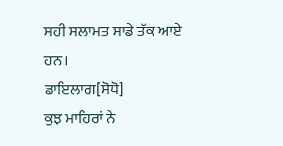ਸਹੀ ਸਲਾਮਤ ਸਾਡੇ ਤੱਕ ਆਏ ਹਨ।
ਡਾਇਲਾਗ[ਸੋਧੋ]
ਕੁਝ ਮਾਹਿਰਾਂ ਨੇ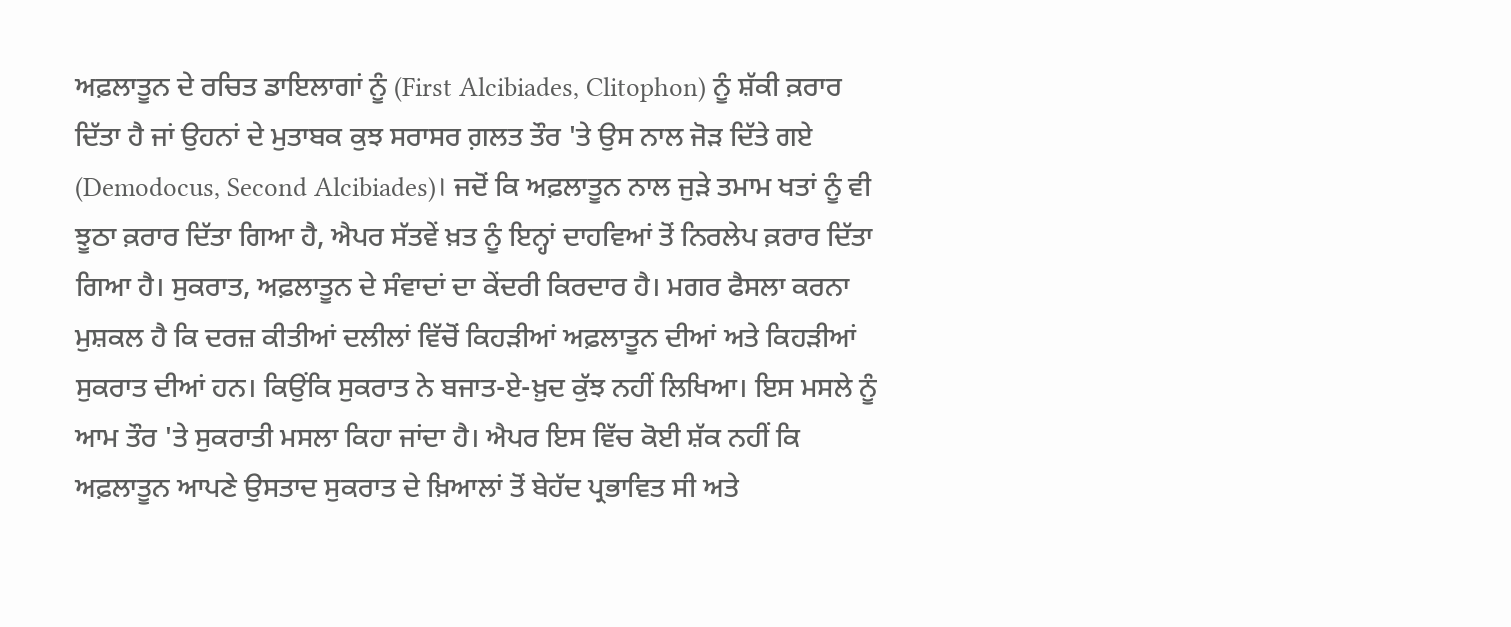ਅਫ਼ਲਾਤੂਨ ਦੇ ਰਚਿਤ ਡਾਇਲਾਗਾਂ ਨੂੰ (First Alcibiades, Clitophon) ਨੂੰ ਸ਼ੱਕੀ ਕ਼ਰਾਰ ਦਿੱਤਾ ਹੈ ਜਾਂ ਉਹਨਾਂ ਦੇ ਮੁਤਾਬਕ ਕੁਝ ਸਰਾਸਰ ਗ਼ਲਤ ਤੌਰ 'ਤੇ ਉਸ ਨਾਲ ਜੋੜ ਦਿੱਤੇ ਗਏ (Demodocus, Second Alcibiades)। ਜਦੋਂ ਕਿ ਅਫ਼ਲਾਤੂਨ ਨਾਲ ਜੁੜੇ ਤਮਾਮ ਖਤਾਂ ਨੂੰ ਵੀ ਝੂਠਾ ਕ਼ਰਾਰ ਦਿੱਤਾ ਗਿਆ ਹੈ, ਐਪਰ ਸੱਤਵੇਂ ਖ਼ਤ ਨੂੰ ਇਨ੍ਹਾਂ ਦਾਹਵਿਆਂ ਤੋਂ ਨਿਰਲੇਪ ਕ਼ਰਾਰ ਦਿੱਤਾ ਗਿਆ ਹੈ। ਸੁਕਰਾਤ, ਅਫ਼ਲਾਤੂਨ ਦੇ ਸੰਵਾਦਾਂ ਦਾ ਕੇਂਦਰੀ ਕਿਰਦਾਰ ਹੈ। ਮਗਰ ਫੈਸਲਾ ਕਰਨਾ ਮੁਸ਼ਕਲ ਹੈ ਕਿ ਦਰਜ਼ ਕੀਤੀਆਂ ਦਲੀਲਾਂ ਵਿੱਚੋਂ ਕਿਹੜੀਆਂ ਅਫ਼ਲਾਤੂਨ ਦੀਆਂ ਅਤੇ ਕਿਹੜੀਆਂ ਸੁਕਰਾਤ ਦੀਆਂ ਹਨ। ਕਿਉਂਕਿ ਸੁਕਰਾਤ ਨੇ ਬਜਾਤ-ਏ-ਖ਼ੁਦ ਕੁੱਝ ਨਹੀਂ ਲਿਖਿਆ। ਇਸ ਮਸਲੇ ਨੂੰ ਆਮ ਤੌਰ 'ਤੇ ਸੁਕਰਾਤੀ ਮਸਲਾ ਕਿਹਾ ਜਾਂਦਾ ਹੈ। ਐਪਰ ਇਸ ਵਿੱਚ ਕੋਈ ਸ਼ੱਕ ਨਹੀਂ ਕਿ ਅਫ਼ਲਾਤੂਨ ਆਪਣੇ ਉਸਤਾਦ ਸੁਕਰਾਤ ਦੇ ਖ਼ਿਆਲਾਂ ਤੋਂ ਬੇਹੱਦ ਪ੍ਰਭਾਵਿਤ ਸੀ ਅਤੇ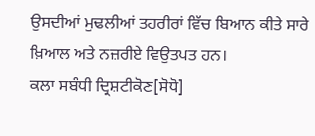ਉਸਦੀਆਂ ਮੁਢਲੀਆਂ ਤਹਰੀਰਾਂ ਵਿੱਚ ਬਿਆਨ ਕੀਤੇ ਸਾਰੇ ਖ਼ਿਆਲ ਅਤੇ ਨਜ਼ਰੀਏ ਵਿਉਤਪਤ ਹਨ।
ਕਲਾ ਸਬੰਧੀ ਦ੍ਰਿਸ਼ਟੀਕੋਣ[ਸੋਧੋ]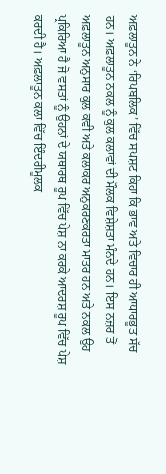ਅਫ਼ਲਾਤੂਨ ਨੇ ‘ਰਿਪਬਲਿਕ’ ਵਿੱਚ ਸਪਸ਼ਟ ਕਿਹਾ ਕਿ ਭਾਵ ਅਤੇ ਵਿਚਾਰ ਹੀ ਆਧਾਰਭੂਤ ਸੱਚ ਹਨ। ਅਫ਼ਲਾਤੂਨ ਨਕਲ ਨੂੰ ਕੁਲ ਕਲਾਵਾਂ ਦੀ ਮੌਲਕ ਵਿਸ਼ੇਸ਼ਤਾ ਮੰਨਦੇ ਹਨ। ਇਸ ਨਜ਼ਰ ਤੋਂ ਅਫ਼ਲਾਤੂਨ ਅਨੁਸਾਰ ਕੁਲ ਕਵੀ ਅਤੇ ਕਲਾਕਰ ਅਨੁਕਰਣਕਰਤਾ ਮਾਤਰ ਹਨ ਅਤੇ ਨਕਲ ਉਹ ਪ੍ਰਕਿਰਿਆ ਹੈ ਜੋ ਵਸਤਾਂ ਨੂੰ ਉਹਨਾਂ ਦੇ ਯਥਾਰਥ ਰੂਪ ਵਿੱਚ ਪੇਸ਼ ਨਾ ਕਰਕੇ ਆਦਰਸ਼ ਰੂਪ ਵਿੱਚ ਪੇਸ਼ ਕਰਦੀ ਹੈ। ਅਫ਼ਲਾਤੂਨ ਕਲਾ ਵਿੱਚ ਇੰਦਰੀਮੂਲਕ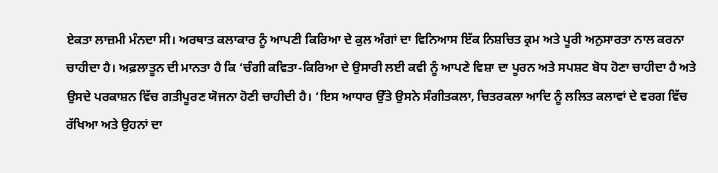ਏਕਤਾ ਲਾਜ਼ਮੀ ਮੰਨਦਾ ਸੀ। ਅਰਥਾਤ ਕਲਾਕਾਰ ਨੂੰ ਆਪਣੀ ਕਿਰਿਆ ਦੇ ਕੁਲ ਅੰਗਾਂ ਦਾ ਵਿਨਿਆਸ ਇੱਕ ਨਿਸ਼ਚਿਤ ਕ੍ਰਮ ਅਤੇ ਪੂਰੀ ਅਨੁਸਾਰਤਾ ਨਾਲ ਕਰਨਾ ਚਾਹੀਦਾ ਹੈ। ਅਫ਼ਲਾਤੂਨ ਦੀ ਮਾਨਤਾ ਹੈ ਕਿ ‘ਚੰਗੀ ਕਵਿਤਾ-ਕਿਰਿਆ ਦੇ ਉਸਾਰੀ ਲਈ ਕਵੀ ਨੂੰ ਆਪਣੇ ਵਿਸ਼ਾ ਦਾ ਪੂਰਨ ਅਤੇ ਸਪਸ਼ਟ ਬੋਧ ਹੋਣਾ ਚਾਹੀਦਾ ਹੈ ਅਤੇ ਉਸਦੇ ਪਰਕਾਸ਼ਨ ਵਿੱਚ ਗਤੀਪੂਰਣ ਯੋਜਨਾ ਹੋਣੀ ਚਾਹੀਦੀ ਹੈ। ‘ਇਸ ਆਧਾਰ ਉੱਤੇ ਉਸਨੇ ਸੰਗੀਤਕਲਾ, ਚਿਤਰਕਲਾ ਆਦਿ ਨੂੰ ਲਲਿਤ ਕਲਾਵਾਂ ਦੇ ਵਰਗ ਵਿੱਚ ਰੱਖਿਆ ਅਤੇ ਉਹਨਾਂ ਦਾ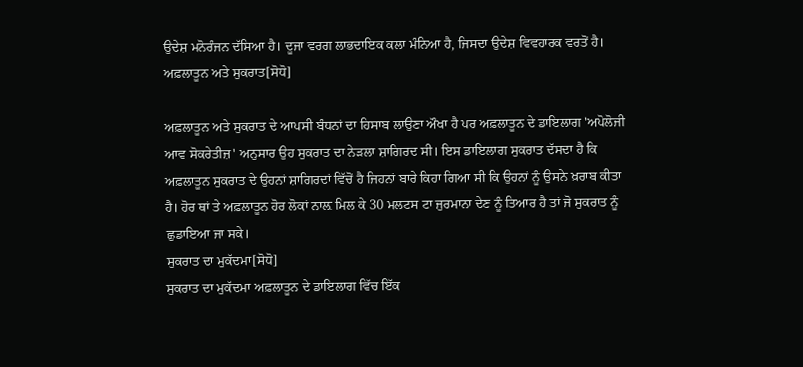ਉਦੇਸ਼ ਮਨੋਰੰਜਨ ਦੱਸਿਆ ਹੈ। ਦੂਜਾ ਵਰਗ ਲਾਭਦਾਇਕ ਕਲਾ ਮੰਨਿਆ ਹੈ, ਜਿਸਦਾ ਉਦੇਸ਼ ਵਿਵਹਾਰਕ ਵਰਤੋਂ ਹੈ।
ਅਫ਼ਲਾਤੂਨ ਅਤੇ ਸੁਕਰਾਤ[ਸੋਧੋ]

ਅਫ਼ਲਾਤੂਨ ਅਤੇ ਸੁਕਰਾਤ ਦੇ ਆਪਸੀ ਬੰਧਨਾਂ ਦਾ ਹਿਸਾਬ ਲਾਉਣਾ ਔਖਾ ਹੈ ਪਰ ਅਫ਼ਲਾਤੂਨ ਦੇ ਡਾਇਲਾਗ 'ਅਪੋਲੋਜੀ ਆਵ ਸੋਕਰੇਤੀਜ਼' ਅਨੁਸਾਰ ਉਹ ਸੁਕਰਾਤ ਦਾ ਨੇੜਲਾ ਸ਼ਾਗਿਰਦ ਸੀ। ਇਸ ਡਾਇਲਾਗ ਸੁਕਰਾਤ ਦੱਸਦਾ ਹੈ ਕਿ ਅਫ਼ਲਾਤੂਨ ਸੁਕਰਾਤ ਦੇ ਉਹਨਾਂ ਸ਼ਾਗਿਰਦਾਂ ਵਿੱਚੋਂ ਹੈ ਜਿਹਨਾਂ ਬਾਰੇ ਕਿਹਾ ਗਿਆ ਸੀ ਕਿ ਉਹਨਾਂ ਨੂੰ ਉਸਨੇ ਖ਼ਰਾਬ ਕੀਤਾ ਹੈ। ਹੋਰ ਥਾਂ ਤੇ ਅਫ਼ਲਾਤੂਨ ਹੋਰ ਲੋਕਾਂ ਨਾਲ਼ ਮਿਲ ਕੇ 30 ਮਲਟਸ ਟਾ ਜੁਰਮਾਨਾ ਦੇਣ ਨੂੰ ਤਿਆਰ ਹੈ ਤਾਂ ਜੋ ਸੁਕਰਾਤ ਨੂੰ ਛੁਡਾਇਆ ਜਾ ਸਕੇ।
ਸੁਕਰਾਤ ਦਾ ਮੁਕੱਦਮਾ[ਸੋਧੋ]
ਸੁਕਰਾਤ ਦਾ ਮੁਕੱਦਮਾ ਅਫ਼ਲਾਤੂਨ ਦੇ ਡਾਇਲਾਗ ਵਿੱਚ ਇੱਕ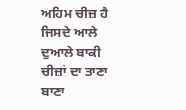ਅਹਿਮ ਚੀਜ਼ ਹੈ ਜਿਸਦੇ ਆਲੇ ਦੁਆਲੇ ਬਾਕੀ ਚੀਜ਼ਾਂ ਦਾ ਤਾਣਾ ਬਾਣਾ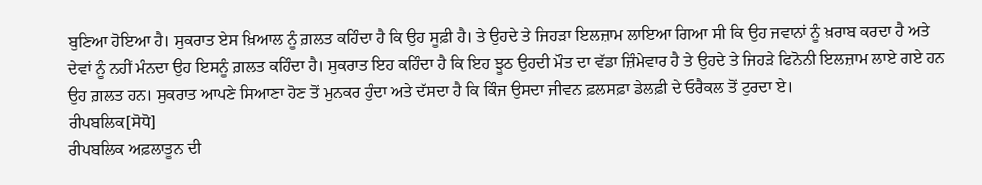ਬੁਣਿਆ ਹੋਇਆ ਹੈ। ਸੁਕਰਾਤ ਏਸ ਖ਼ਿਆਲ ਨੂੰ ਗ਼ਲਤ ਕਹਿੰਦਾ ਹੈ ਕਿ ਉਹ ਸੂਫ਼ੀ ਹੈ। ਤੇ ਉਹਦੇ ਤੇ ਜਿਹੜਾ ਇਲਜ਼ਾਮ ਲਾਇਆ ਗਿਆ ਸੀ ਕਿ ਉਹ ਜਵਾਨਾਂ ਨੂੰ ਖ਼ਰਾਬ ਕਰਦਾ ਹੈ ਅਤੇ ਦੇਵਾਂ ਨੂੰ ਨਹੀਂ ਮੰਨਦਾ ਉਹ ਇਸਨੂੰ ਗ਼ਲਤ ਕਹਿੰਦਾ ਹੈ। ਸੁਕਰਾਤ ਇਹ ਕਹਿੰਦਾ ਹੈ ਕਿ ਇਹ ਝੂਠ ਉਹਦੀ ਮੌਤ ਦਾ ਵੱਡਾ ਜ਼ਿੰਮੇਵਾਰ ਹੈ ਤੇ ਉਹਦੇ ਤੇ ਜਿਹੜੇ ਫਿਨੋਨੀ ਇਲਜ਼ਾਮ ਲਾਏ ਗਏ ਹਨ ਉਹ ਗ਼ਲਤ ਹਨ। ਸੁਕਰਾਤ ਆਪਣੇ ਸਿਆਣਾ ਹੋਣ ਤੋਂ ਮੁਨਕਰ ਹੁੰਦਾ ਅਤੇ ਦੱਸਦਾ ਹੈ ਕਿ ਕਿੰਜ ਉਸਦਾ ਜੀਵਨ ਫ਼ਲਸਫ਼ਾ ਡੇਲਫ਼ੀ ਦੇ ਓਰੈਕਲ ਤੋਂ ਟੁਰਦਾ ਏ।
ਰੀਪਬਲਿਕ[ਸੋਧੋ]
ਰੀਪਬਲਿਕ ਅਫ਼ਲਾਤੂਨ ਦੀ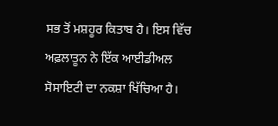ਸਭ ਤੋਂ ਮਸ਼ਹੂਰ ਕਿਤਾਬ ਹੈ। ਇਸ ਵਿੱਚ ਅਫ਼ਲਾਤੂਨ ਨੇ ਇੱਕ ਆਈਡੀਅਲ ਸੋਸਾਇਟੀ ਦਾ ਨਕਸ਼ਾ ਖਿੱਚਿਆ ਹੈ।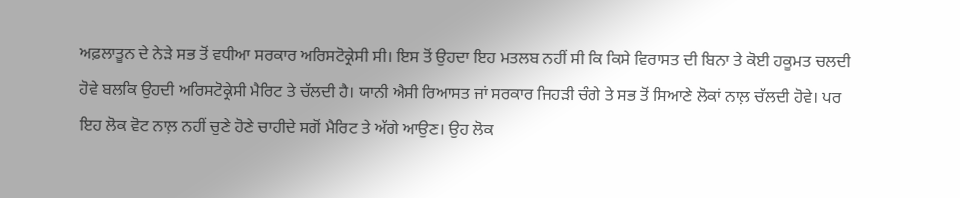ਅਫ਼ਲਾਤੂਨ ਦੇ ਨੇੜੇ ਸਭ ਤੋਂ ਵਧੀਆ ਸਰਕਾਰ ਅਰਿਸਟੋਕ੍ਰੇਸੀ ਸੀ। ਇਸ ਤੋਂ ਉਹਦਾ ਇਹ ਮਤਲਬ ਨਹੀਂ ਸੀ ਕਿ ਕਿਸੇ ਵਿਰਾਸਤ ਦੀ ਬਿਨਾ ਤੇ ਕੋਈ ਹਕੂਮਤ ਚਲਦੀ ਹੋਵੇ ਬਲਕਿ ਉਹਦੀ ਅਰਿਸਟੋਕ੍ਰੇਸੀ ਮੈਰਿਟ ਤੇ ਚੱਲਦੀ ਹੈ। ਯਾਨੀ ਐਸੀ ਰਿਆਸਤ ਜਾਂ ਸਰਕਾਰ ਜਿਹੜੀ ਚੰਗੇ ਤੇ ਸਭ ਤੋਂ ਸਿਆਣੇ ਲੋਕਾਂ ਨਾਲ਼ ਚੱਲਦੀ ਹੋਵੇ। ਪਰ ਇਹ ਲੋਕ ਵੋਟ ਨਾਲ਼ ਨਹੀਂ ਚੁਣੇ ਹੋਣੇ ਚਾਹੀਦੇ ਸਗੋਂ ਮੈਰਿਟ ਤੇ ਅੱਗੇ ਆਉਣ। ਉਹ ਲੋਕ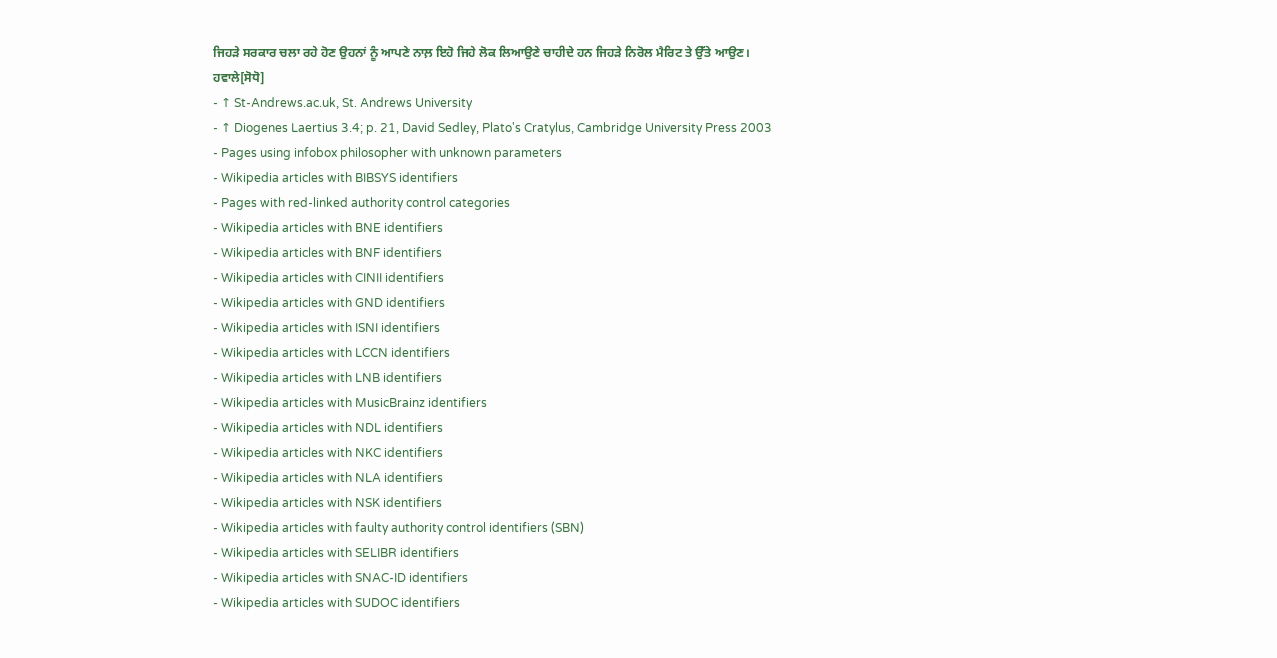ਜਿਹੜੇ ਸਰਕਾਰ ਚਲਾ ਰਹੇ ਹੋਣ ਉਹਨਾਂ ਨੂੰ ਆਪਣੇ ਨਾਲ਼ ਇਹੋ ਜਿਹੇ ਲੋਕ ਲਿਆਉਣੇ ਚਾਹੀਦੇ ਹਨ ਜਿਹੜੇ ਨਿਰੋਲ ਮੈਰਿਟ ਤੇ ਉੱਤੇ ਆਉਣ।
ਹਵਾਲੇ[ਸੋਧੋ]
- ↑ St-Andrews.ac.uk, St. Andrews University
- ↑ Diogenes Laertius 3.4; p. 21, David Sedley, Plato's Cratylus, Cambridge University Press 2003
- Pages using infobox philosopher with unknown parameters
- Wikipedia articles with BIBSYS identifiers
- Pages with red-linked authority control categories
- Wikipedia articles with BNE identifiers
- Wikipedia articles with BNF identifiers
- Wikipedia articles with CINII identifiers
- Wikipedia articles with GND identifiers
- Wikipedia articles with ISNI identifiers
- Wikipedia articles with LCCN identifiers
- Wikipedia articles with LNB identifiers
- Wikipedia articles with MusicBrainz identifiers
- Wikipedia articles with NDL identifiers
- Wikipedia articles with NKC identifiers
- Wikipedia articles with NLA identifiers
- Wikipedia articles with NSK identifiers
- Wikipedia articles with faulty authority control identifiers (SBN)
- Wikipedia articles with SELIBR identifiers
- Wikipedia articles with SNAC-ID identifiers
- Wikipedia articles with SUDOC identifiers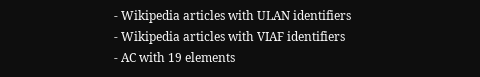- Wikipedia articles with ULAN identifiers
- Wikipedia articles with VIAF identifiers
- AC with 19 elements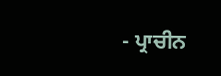- ਪ੍ਰਾਚੀਨ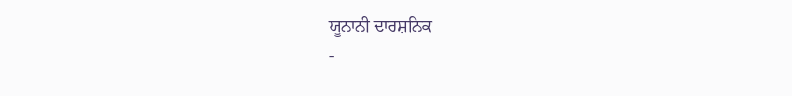ਯੂਨਾਨੀ ਦਾਰਸ਼ਨਿਕ
-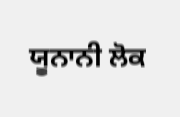ਯੂਨਾਨੀ ਲੋਕ